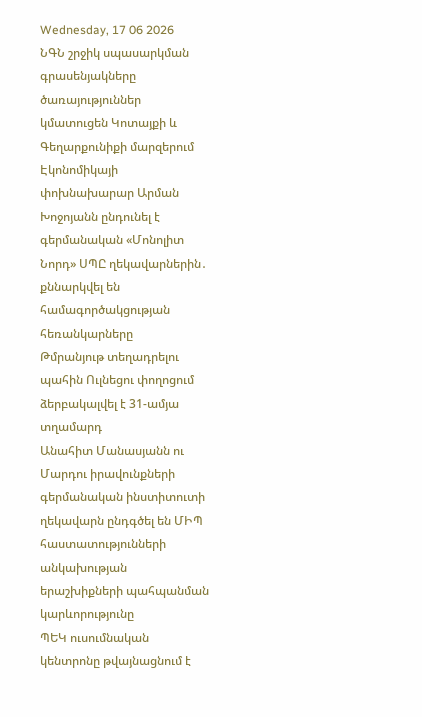Wednesday, 17 06 2026
ՆԳՆ շրջիկ սպասարկման գրասենյակները ծառայություններ կմատուցեն Կոտայքի և Գեղարքունիքի մարզերում
Էկոնոմիկայի փոխնախարար Արման Խոջոյանն ընդունել է գերմանական «Մոնոլիտ Նորդ» ՍՊԸ ղեկավարներին․ քննարկվել են համագործակցության հեռանկարները
Թմրանյութ տեղադրելու պահին Ուլնեցու փողոցում ձերբակալվել է 31-ամյա տղամարդ
Անահիտ Մանասյանն ու Մարդու իրավունքների գերմանական ինստիտուտի ղեկավարն ընդգծել են ՄԻՊ հաստատությունների անկախության երաշխիքների պահպանման կարևորությունը
ՊԵԿ ուսումնական կենտրոնը թվայնացնում է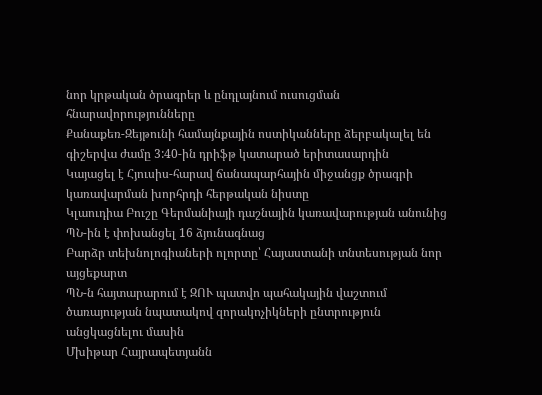նոր կրթական ծրագրեր և ընդլայնում ուսուցման հնարավորությունները
Քանաքեռ-Զեյթունի համայնքային ոստիկանները ձերբակալել են գիշերվա ժամը 3:40-ին դրիֆթ կատարած երիտասարդին
Կայացել է Հյուսիս-հարավ ճանապարհային միջանցք ծրագրի կառավարման խորհրդի հերթական նիստը
Կլաուդիա Բուշը Գերմանիայի դաշնային կառավարության անունից ՊՆ-ին է փոխանցել 16 ձյունագնաց
Բարձր տեխնոլոգիաների ոլորտը՝ Հայաստանի տնտեսության նոր այցեքարտ
ՊՆ-ն հայտարարում է ԶՈՒ պատվո պահակային վաշտում ծառայության նպատակով զորակոչիկների ընտրություն անցկացնելու մասին
Մխիթար Հայրապետյանն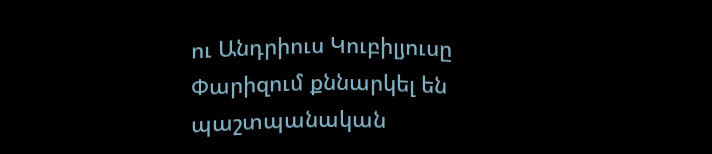ու Անդրիուս Կուբիլյուսը Փարիզում քննարկել են պաշտպանական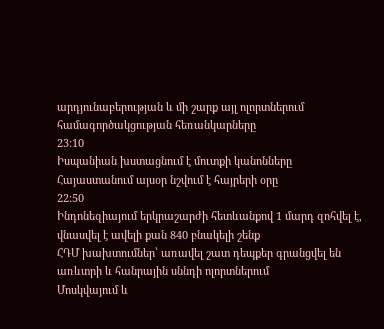արդյունաբերության և մի շարք այլ ոլորտներում համագործակցության հեռանկարները
23:10
Իսպանիան խստացնում է մուտքի կանոնները
Հայաստանում այսօր նշվում է հայրերի օրը
22:50
Ինդոնեզիայում երկրաշարժի հետևանքով 1 մարդ զոհվել է, վնասվել է ավելի քան 840 բնակելի շենք
ՀԴՄ խախտումներ՝ առավել շատ դեպքեր գրանցվել են առևտրի և հանրային սննդի ոլորտներում
Մոսկվայում և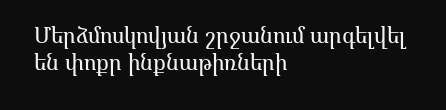Մերձմոսկովյան շրջանում արգելվել են փոքր ինքնաթիռների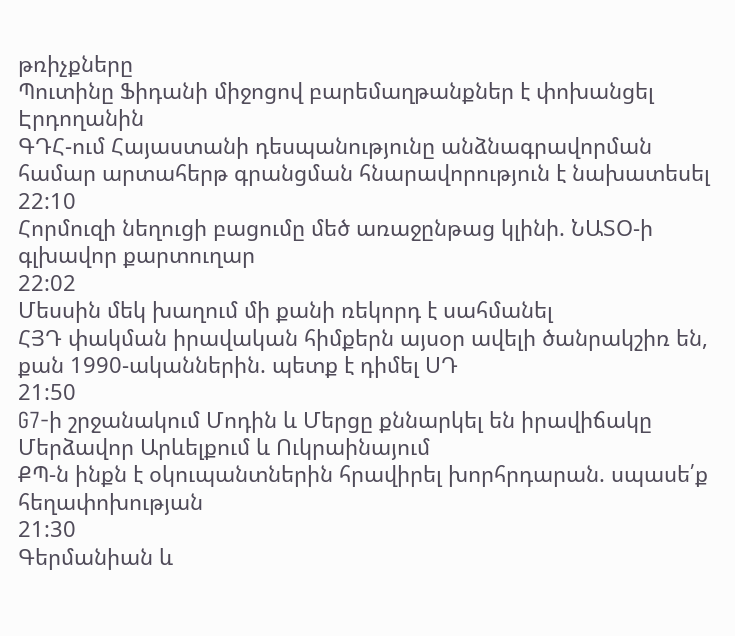թռիչքները
Պուտինը Ֆիդանի միջոցով բարեմաղթանքներ է փոխանցել Էրդողանին
ԳԴՀ-ում Հայաստանի դեսպանությունը անձնագրավորման համար արտահերթ գրանցման հնարավորություն է նախատեսել
22:10
Հորմուզի նեղուցի բացումը մեծ առաջընթաց կլինի. ՆԱՏՕ-ի գլխավոր քարտուղար
22:02
Մեսսին մեկ խաղում մի քանի ռեկորդ է սահմանել
ՀՅԴ փակման իրավական հիմքերն այսօր ավելի ծանրակշիռ են, քան 1990-ականներին. պետք է դիմել ՍԴ
21:50
G7-ի շրջանակում Մոդին և Մերցը քննարկել են իրավիճակը Մերձավոր Արևելքում և Ուկրաինայում
ՔՊ-ն ինքն է օկուպանտներին հրավիրել խորհրդարան. սպասե՛ք հեղափոխության
21:30
Գերմանիան և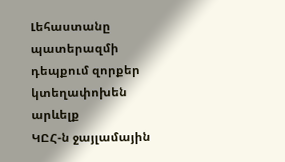Լեհաստանը պատերազմի դեպքում զորքեր կտեղափոխեն արևելք
ԿԸՀ-ն ջայլամային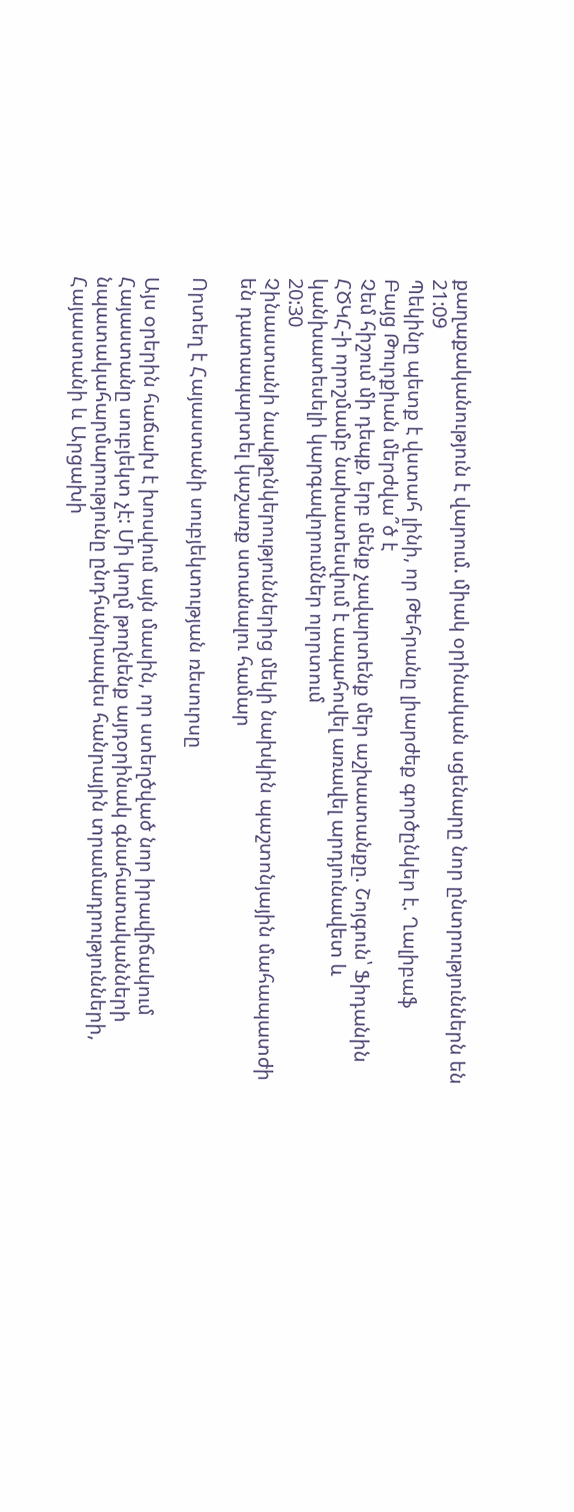քաղաքականություն է վարում. միակ օրինական սցենարը նոր ընտրություններն են
21:09
Պեկինը պետք է վստահ լինի, որ Թեհրանը լիարժեք գործընկեր է. Ղալիբաֆ
Բայց Թուրքիան մերժվա՞ծ է
Չեմ հիշում մի դեպք, երբ մենք չավարտենք մեր աշխատանքը. Շոյգուն՝ Ֆիդանին
ՀԾԿՀ-ի որոշմամբ նախատեսվում է ապահովել առավել արդյունավետ և կանխատեսելի կարգավորումներ ոլորտում
20:30
Չինաստանի նավթընկերություններից մեկի նախկին պաշտոնյային մահապատժի են դատապարտել կաշառք ստանալու համար

Որտեղ է Հայաստանի սուբյեկտության ռեսուրսը

Այս օրերին հաճախ է խոսվում այն մասին, որ ստեղծված նոր իրավիճակում Հայաստանը սուբյեկտ չէ: Մի կողմ թողնենք այդօրինակ գնահատականների նպատակահարմարությունը ընդհանրապես հանրային տրամադրությունների, Հայաստանի և Արցախի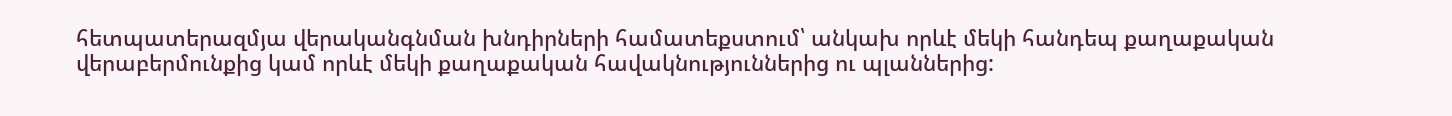հետպատերազմյա վերականգնման խնդիրների համատեքստում՝ անկախ որևէ մեկի հանդեպ քաղաքական վերաբերմունքից կամ որևէ մեկի քաղաքական հավակնություններից ու պլաններից: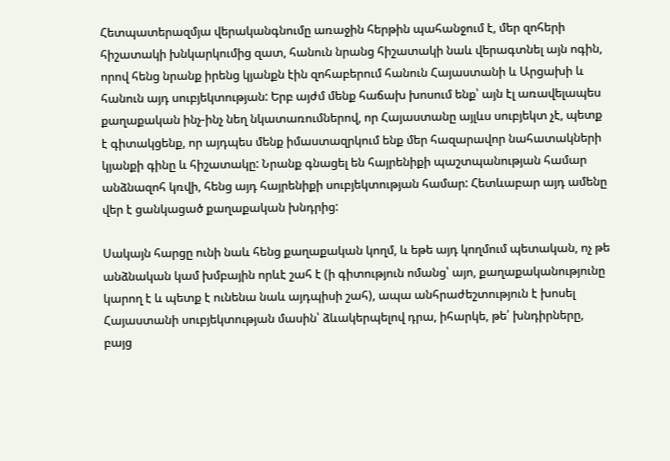Հետպատերազմյա վերականգնումը առաջին հերթին պահանջում է, մեր զոհերի հիշատակի խնկարկումից զատ, հանուն նրանց հիշատակի նաև վերագտնել այն ոգին, որով հենց նրանք իրենց կյանքն էին զոհաբերում հանուն Հայաստանի և Արցախի և հանուն այդ սուբյեկտության: Երբ այժմ մենք հաճախ խոսում ենք՝ այն էլ առավելապես քաղաքական ինչ-ինչ նեղ նկատառումներով, որ Հայաստանը այլևս սուբյեկտ չէ, պետք է գիտակցենք, որ այդպես մենք իմաստազրկում ենք մեր հազարավոր նահատակների կյանքի գինը և հիշատակը: Նրանք գնացել են հայրենիքի պաշտպանության համար անձնազոհ կռվի, հենց այդ հայրենիքի սուբյեկտության համար: Հետևաբար այդ ամենը վեր է ցանկացած քաղաքական խնդրից:

Սակայն հարցը ունի նաև հենց քաղաքական կողմ, և եթե այդ կողմում պետական, ոչ թե անձնական կամ խմբային որևէ շահ է (ի գիտություն ոմանց՝ այո, քաղաքականությունը կարող է և պետք է ունենա նաև այդպիսի շահ), ապա անհրաժեշտություն է խոսել Հայաստանի սուբյեկտության մասին՝ ձևակերպելով դրա, իհարկե, թե՛ խնդիրները, բայց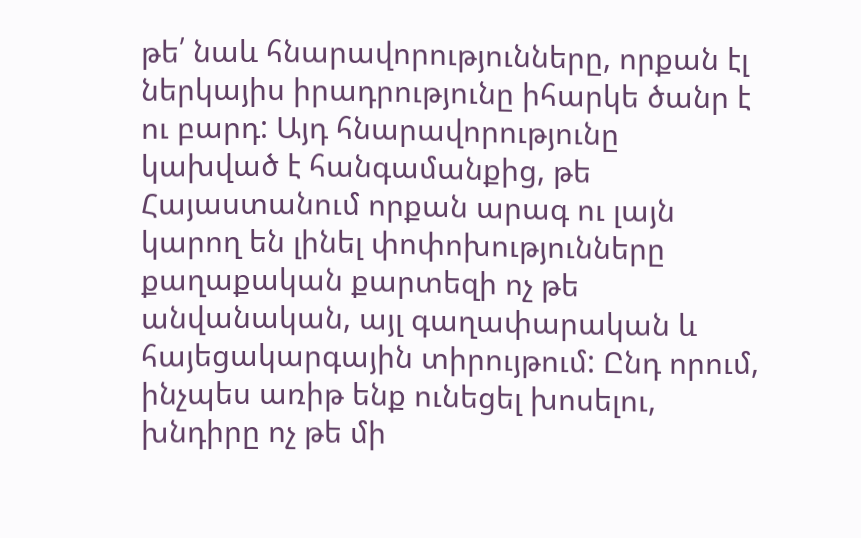թե՛ նաև հնարավորությունները, որքան էլ ներկայիս իրադրությունը իհարկե ծանր է ու բարդ: Այդ հնարավորությունը կախված է հանգամանքից, թե Հայաստանում որքան արագ ու լայն կարող են լինել փոփոխությունները քաղաքական քարտեզի ոչ թե անվանական, այլ գաղափարական և հայեցակարգային տիրույթում: Ընդ որում, ինչպես առիթ ենք ունեցել խոսելու, խնդիրը ոչ թե մի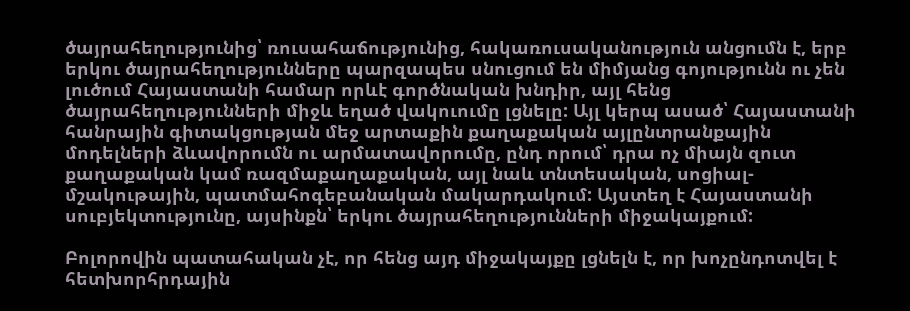ծայրահեղությունից՝ ռուսահաճությունից, հակառուսականություն անցումն է, երբ երկու ծայրահեղությունները պարզապես սնուցում են միմյանց գոյությունն ու չեն լուծում Հայաստանի համար որևէ գործնական խնդիր, այլ հենց ծայրահեղությունների միջև եղած վակուումը լցնելը: Այլ կերպ ասած՝ Հայաստանի հանրային գիտակցության մեջ արտաքին քաղաքական այլընտրանքային մոդելների ձևավորումն ու արմատավորումը, ընդ որում՝ դրա ոչ միայն զուտ քաղաքական կամ ռազմաքաղաքական, այլ նաև տնտեսական, սոցիալ-մշակութային, պատմահոգեբանական մակարդակում: Այստեղ է Հայաստանի սուբյեկտությունը, այսինքն՝ երկու ծայրահեղությունների միջակայքում:

Բոլորովին պատահական չէ, որ հենց այդ միջակայքը լցնելն է, որ խոչընդոտվել է հետխորհրդային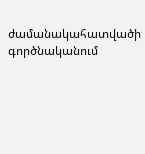ժամանակահատվածի գործնականում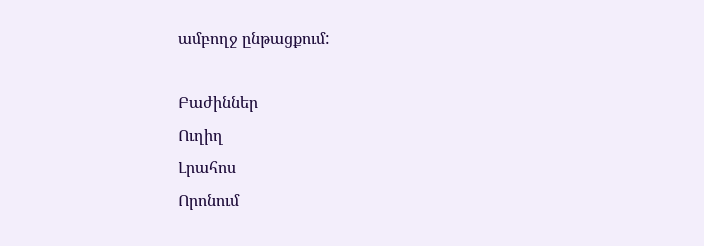ամբողջ ընթացքում:

Բաժիններ
Ուղիղ
Լրահոս
Որոնում